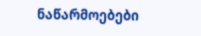ნაწარმოებები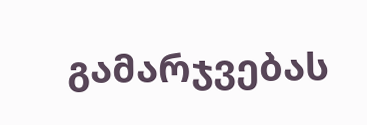გამარჯვებას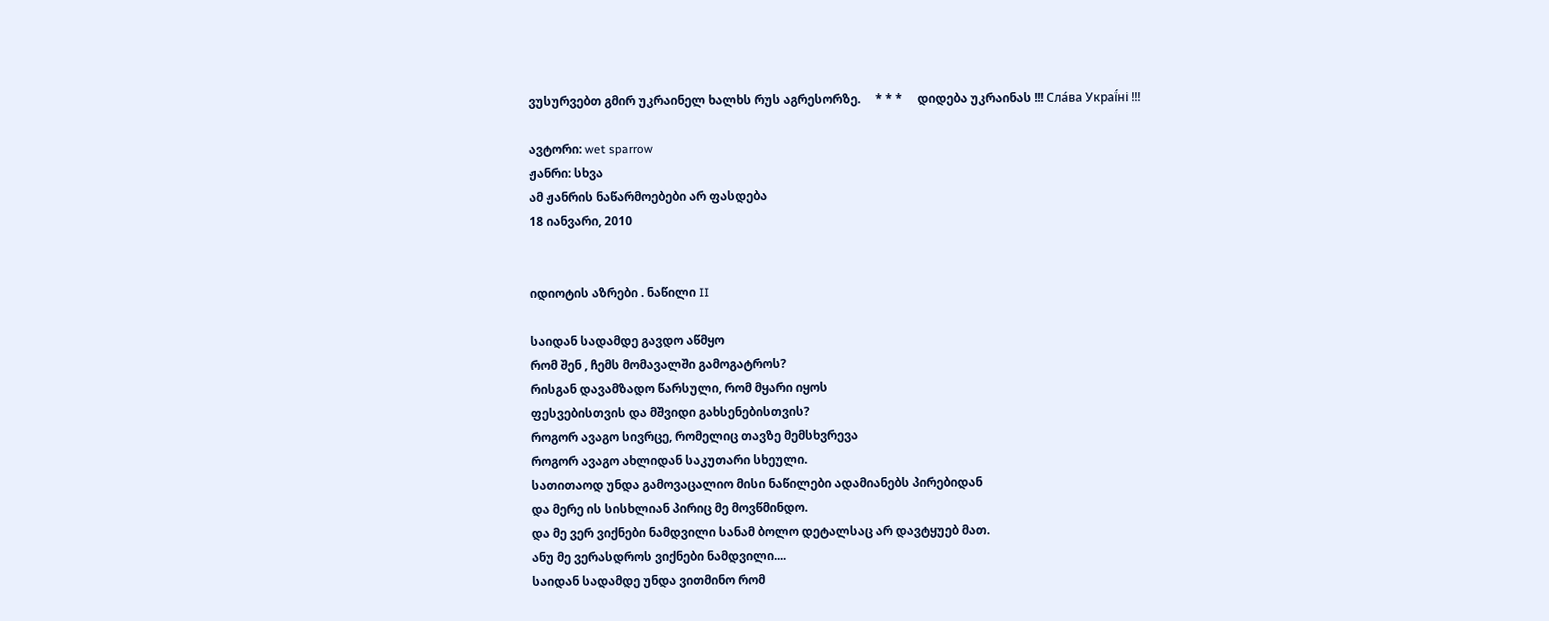ვუსურვებთ გმირ უკრაინელ ხალხს რუს აგრესორზე.     * * *     დიდება უკრაინას !!! Сла́ва Украї́ні !!!

ავტორი: wet sparrow
ჟანრი: სხვა
ამ ჟანრის ნაწარმოებები არ ფასდება
18 იანვარი, 2010


იდიოტის აზრები . ნაწილი II

საიდან სადამდე გავდო აწმყო
რომ შენ , ჩემს მომავალში გამოგატროს?
რისგან დავამზადო წარსული, რომ მყარი იყოს
ფესვებისთვის და მშვიდი გახსენებისთვის?
როგორ ავაგო სივრცე, რომელიც თავზე მემსხვრევა
როგორ ავაგო ახლიდან საკუთარი სხეული.
სათითაოდ უნდა გამოვაცალიო მისი ნაწილები ადამიანებს პირებიდან
და მერე ის სისხლიან პირიც მე მოვწმინდო.
და მე ვერ ვიქნები ნამდვილი სანამ ბოლო დეტალსაც არ დავტყუებ მათ.
ანუ მე ვერასდროს ვიქნები ნამდვილი....
საიდან სადამდე უნდა ვითმინო რომ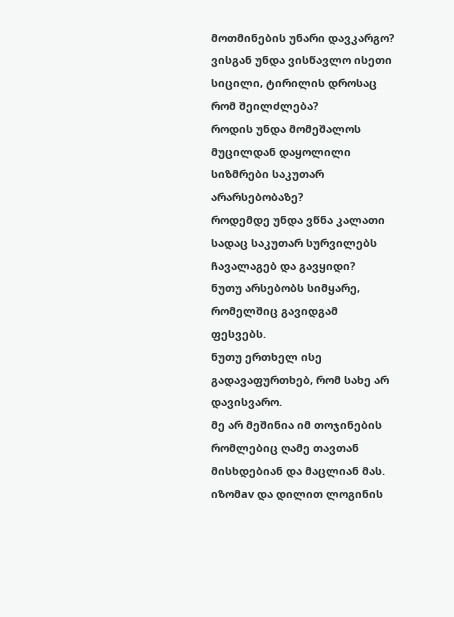მოთმინების უნარი დავკარგო?
ვისგან უნდა ვისწავლო ისეთი სიცილი, ტირილის დროსაც რომ შეილძლება?
როდის უნდა მომეშალოს მუცილდან დაყოლილი სიზმრები საკუთარ არარსებობაზე?
როდემდე უნდა ვწნა კალათი სადაც საკუთარ სურვილებს ჩავალაგებ და გავყიდი?
ნუთუ არსებობს სიმყარე, რომელშიც გავიდგამ ფესვებს.
ნუთუ ერთხელ ისე გადავაფურთხებ, რომ სახე არ დავისვარო.
მე არ მეშინია იმ თოჯინების რომლებიც ღამე თავთან მისხდებიან და მაცლიან მას. იზომav და დილით ლოგინის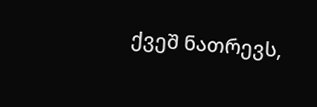ქვეშ ნათრევს,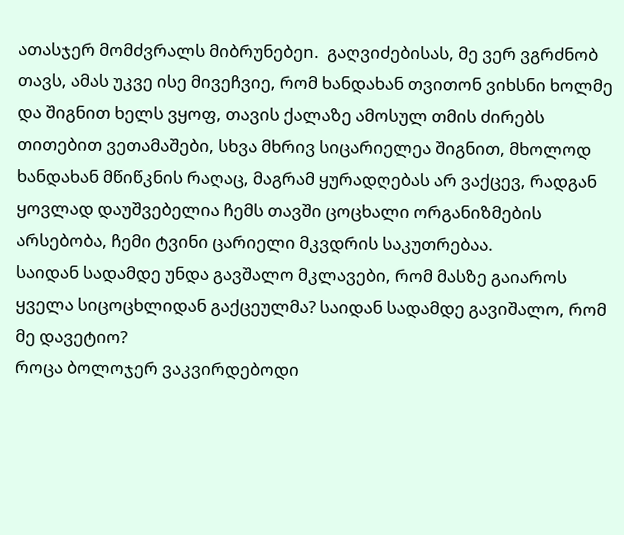ათასჯერ მომძვრალს მიბრუნებეn.  გაღვიძებისას, მე ვერ ვგრძნობ თავს, ამას უკვე ისე მივეჩვიე, რომ ხანდახან თვითონ ვიხსნი ხოლმე და შიგნით ხელს ვყოფ, თავის ქალაზე ამოსულ თმის ძირებს თითებით ვეთამაშები, სხვა მხრივ სიცარიელეა შიგნით, მხოლოდ ხანდახან მწიწკნის რაღაც, მაგრამ ყურადღებას არ ვაქცევ, რადგან ყოვლად დაუშვებელია ჩემს თავში ცოცხალი ორგანიზმების არსებობა, ჩემი ტვინი ცარიელი მკვდრის საკუთრებაა.
საიდან სადამდე უნდა გავშალო მკლავები, რომ მასზე გაიაროს ყველა სიცოცხლიდან გაქცეულმა? საიდან სადამდე გავიშალო, რომ მე დავეტიო?
როცა ბოლოჯერ ვაკვირდებოდი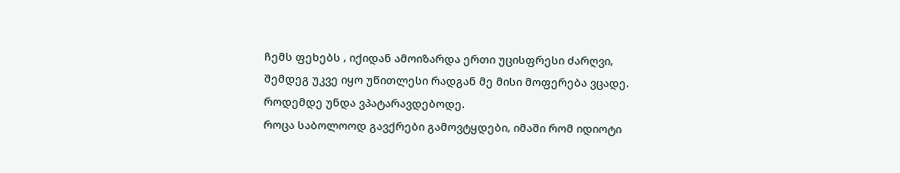ჩემს ფეხებს , იქიდან ამოიზარდა ერთი უცისფრესი ძარღვი, შემდეგ უკვე იყო უწითლესი რადგან მე მისი მოფერება ვცადე.
როდემდე უნდა ვპატარავდებოდე.
როცა საბოლოოდ გავქრები გამოვტყდები, იმაში რომ იდიოტი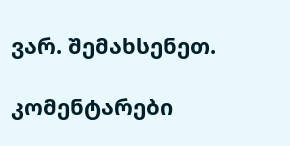ვარ. შემახსენეთ.

კომენტარები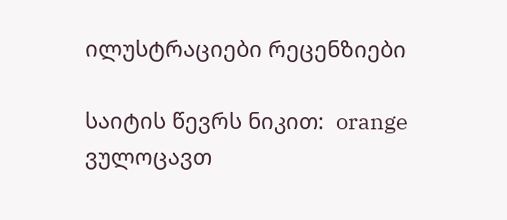ილუსტრაციები რეცენზიები

საიტის წევრს ნიკით:  orange ვულოცავთ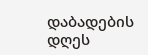დაბადების დღეს